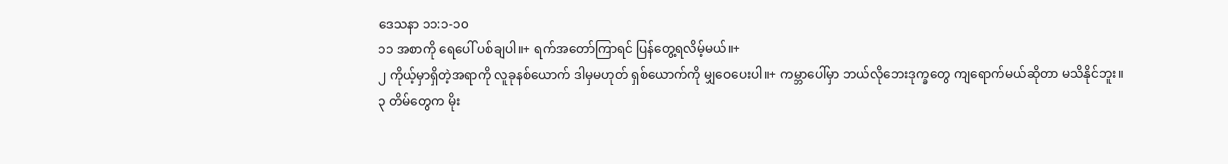ဒေသနာ ၁၁:၁-၁၀
၁၁ အစာကို ရေပေါ် ပစ်ချပါ။+ ရက်အတော်ကြာရင် ပြန်တွေ့ရလိမ့်မယ်။+
၂ ကိုယ့်မှာရှိတဲ့အရာကို လူခုနစ်ယောက် ဒါမှမဟုတ် ရှစ်ယောက်ကို မျှဝေပေးပါ။+ ကမ္ဘာပေါ်မှာ ဘယ်လိုဘေးဒုက္ခတွေ ကျရောက်မယ်ဆိုတာ မသိနိုင်ဘူး။
၃ တိမ်တွေက မိုး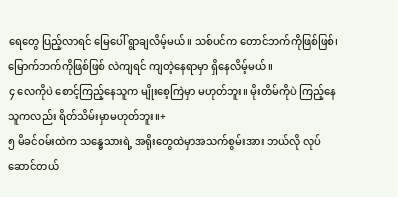ရေတွေ ပြည့်လာရင် မြေပေါ် ရွာချလိမ့်မယ်။ သစ်ပင်က တောင်ဘက်ကိုဖြစ်ဖြစ်၊ မြောက်ဘက်ကိုဖြစ်ဖြစ် လဲကျရင် ကျတဲ့နေရာမှာ ရှိနေလိမ့်မယ်။
၄ လေကိုပဲ စောင့်ကြည့်နေသူက မျိုးစေ့ကြဲမှာ မဟုတ်ဘူး။ မိုးတိမ်ကိုပဲ ကြည့်နေသူကလည်း ရိတ်သိမ်းမှာမဟုတ်ဘူး။+
၅ မိခင်ဝမ်းထဲက သန္ဓေသားရဲ့ အရိုးတွေထဲမှာအသက်စွမ်းအား ဘယ်လို လုပ်ဆောင်တယ်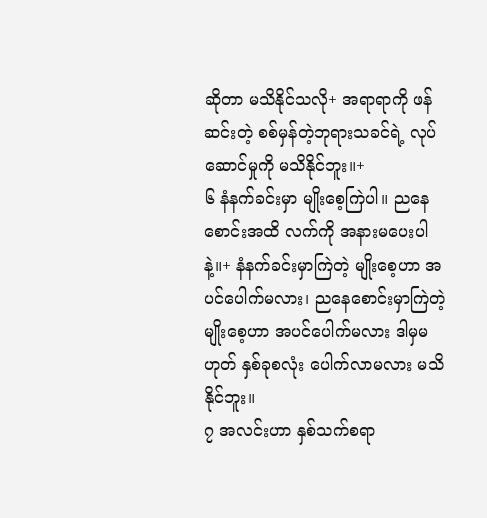ဆိုတာ မသိနိုင်သလို+ အရာရာကို ဖန်ဆင်းတဲ့ စစ်မှန်တဲ့ဘုရားသခင်ရဲ့ လုပ်ဆောင်မှုကို မသိနိုင်ဘူး။+
၆ နံနက်ခင်းမှာ မျိုးစေ့ကြဲပါ။ ညနေစောင်းအထိ လက်ကို အနားမပေးပါနဲ့။+ နံနက်ခင်းမှာကြဲတဲ့ မျိုးစေ့ဟာ အပင်ပေါက်မလား၊ ညနေစောင်းမှာကြဲတဲ့ မျိုးစေ့ဟာ အပင်ပေါက်မလား ဒါမှမဟုတ် နှစ်ခုစလုံး ပေါက်လာမလား မသိနိုင်ဘူး။
၇ အလင်းဟာ နှစ်သက်စရာ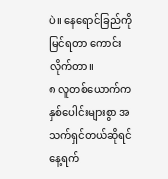ပဲ။ နေရောင်ခြည်ကို မြင်ရတာ ကောင်းလိုက်တာ။
၈ လူတစ်ယောက်က နှစ်ပေါင်းများစွာ အသက်ရှင်တယ်ဆိုရင် နေ့ရက်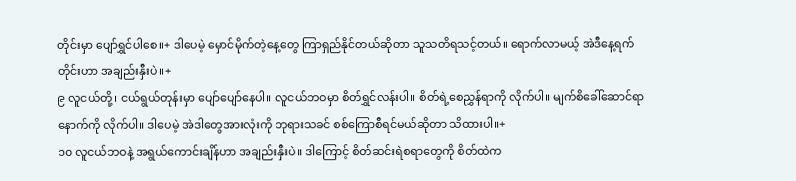တိုင်းမှာ ပျော်ရွှင်ပါစေ။+ ဒါပေမဲ့ မှောင်မိုက်တဲ့နေ့တွေ ကြာရှည်နိုင်တယ်ဆိုတာ သူသတိရသင့်တယ်။ ရောက်လာမယ့် အဲဒီနေ့ရက်တိုင်းဟာ အချည်းနှီးပဲ။+
၉ လူငယ်တို့၊ ငယ်ရွယ်တုန်းမှာ ပျော်ပျော်နေပါ။ လူငယ်ဘဝမှာ စိတ်ရွှင်လန်းပါ။ စိတ်ရဲ့စေညွှန်ရာကို လိုက်ပါ။ မျက်စိခေါ်ဆောင်ရာနောက်ကို လိုက်ပါ။ ဒါပေမဲ့ အဲဒါတွေအားလုံးကို ဘုရားသခင် စစ်ကြောစီရင်မယ်ဆိုတာ သိထားပါ။+
၁၀ လူငယ်ဘဝနဲ့ အရွယ်ကောင်းချိန်ဟာ အချည်းနှီးပဲ။ ဒါကြောင့် စိတ်ဆင်းရဲစရာတွေကို စိတ်ထဲက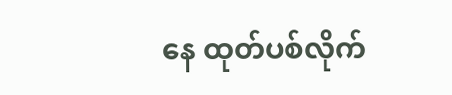နေ ထုတ်ပစ်လိုက်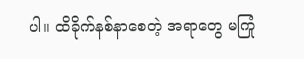ပါ။ ထိခိုက်နစ်နာစေတဲ့ အရာတွေ မကြုံ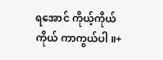ရအောင် ကိုယ့်ကိုယ်ကိုယ် ကာကွယ်ပါ။+